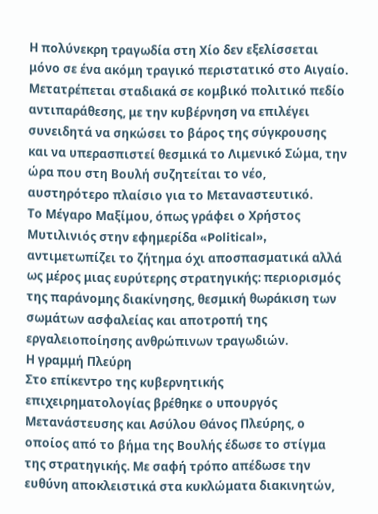Η πολύνεκρη τραγωδία στη Χίο δεν εξελίσσεται μόνο σε ένα ακόμη τραγικό περιστατικό στο Αιγαίο. Μετατρέπεται σταδιακά σε κομβικό πολιτικό πεδίο αντιπαράθεσης, με την κυβέρνηση να επιλέγει συνειδητά να σηκώσει το βάρος της σύγκρουσης και να υπερασπιστεί θεσμικά το Λιμενικό Σώμα, την ώρα που στη Βουλή συζητείται το νέο, αυστηρότερο πλαίσιο για το Μεταναστευτικό.
Το Μέγαρο Μαξίμου, όπως γράφει ο Χρήστος Μυτιλινιός στην εφημερίδα «Political», αντιμετωπίζει το ζήτημα όχι αποσπασματικά αλλά ως μέρος μιας ευρύτερης στρατηγικής: περιορισμός της παράνομης διακίνησης, θεσμική θωράκιση των σωμάτων ασφαλείας και αποτροπή της εργαλειοποίησης ανθρώπινων τραγωδιών.
Η γραμμή Πλεύρη
Στο επίκεντρο της κυβερνητικής επιχειρηματολογίας βρέθηκε ο υπουργός Μετανάστευσης και Ασύλου Θάνος Πλεύρης, ο οποίος από το βήμα της Βουλής έδωσε το στίγμα της στρατηγικής. Με σαφή τρόπο απέδωσε την ευθύνη αποκλειστικά στα κυκλώματα διακινητών,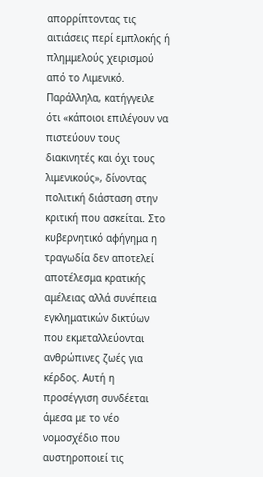απορρίπτοντας τις αιτιάσεις περί εμπλοκής ή πλημμελούς χειρισμού από το Λιμενικό. Παράλληλα, κατήγγειλε ότι «κάποιοι επιλέγουν να πιστεύουν τους διακινητές και όχι τους λιμενικούς», δίνοντας πολιτική διάσταση στην κριτική που ασκείται. Στο κυβερνητικό αφήγημα η τραγωδία δεν αποτελεί αποτέλεσμα κρατικής αμέλειας αλλά συνέπεια εγκληματικών δικτύων που εκμεταλλεύονται ανθρώπινες ζωές για κέρδος. Αυτή η προσέγγιση συνδέεται άμεσα με το νέο νομοσχέδιο που αυστηροποιεί τις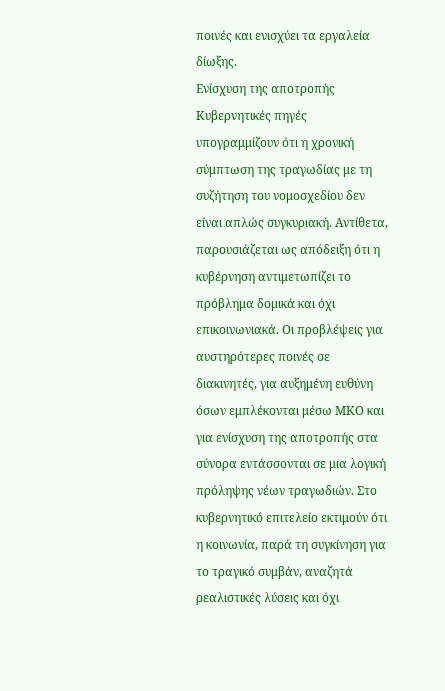ποινές και ενισχύει τα εργαλεία δίωξης.
Ενίσχυση της αποτροπής
Κυβερνητικές πηγές υπογραμμίζουν ότι η χρονική σύμπτωση της τραγωδίας με τη συζήτηση του νομοσχεδίου δεν είναι απλώς συγκυριακή. Αντίθετα, παρουσιάζεται ως απόδειξη ότι η κυβέρνηση αντιμετωπίζει το πρόβλημα δομικά και όχι επικοινωνιακά. Οι προβλέψεις για αυστηρότερες ποινές σε διακινητές, για αυξημένη ευθύνη όσων εμπλέκονται μέσω ΜΚΟ και για ενίσχυση της αποτροπής στα σύνορα εντάσσονται σε μια λογική πρόληψης νέων τραγωδιών. Στο κυβερνητικό επιτελείο εκτιμούν ότι η κοινωνία, παρά τη συγκίνηση για το τραγικό συμβάν, αναζητά ρεαλιστικές λύσεις και όχι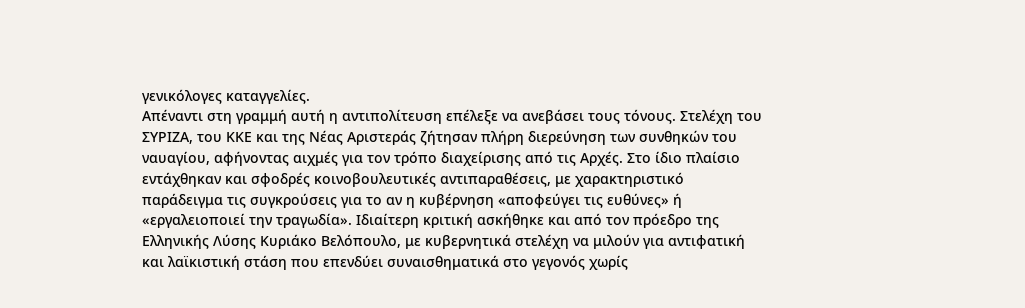γενικόλογες καταγγελίες.
Απέναντι στη γραμμή αυτή η αντιπολίτευση επέλεξε να ανεβάσει τους τόνους. Στελέχη του ΣΥΡΙΖΑ, του ΚΚΕ και της Νέας Αριστεράς ζήτησαν πλήρη διερεύνηση των συνθηκών του ναυαγίου, αφήνοντας αιχμές για τον τρόπο διαχείρισης από τις Αρχές. Στο ίδιο πλαίσιο εντάχθηκαν και σφοδρές κοινοβουλευτικές αντιπαραθέσεις, με χαρακτηριστικό παράδειγμα τις συγκρούσεις για το αν η κυβέρνηση «αποφεύγει τις ευθύνες» ή «εργαλειοποιεί την τραγωδία». Ιδιαίτερη κριτική ασκήθηκε και από τον πρόεδρο της Ελληνικής Λύσης Κυριάκο Βελόπουλο, με κυβερνητικά στελέχη να μιλούν για αντιφατική και λαϊκιστική στάση που επενδύει συναισθηματικά στο γεγονός χωρίς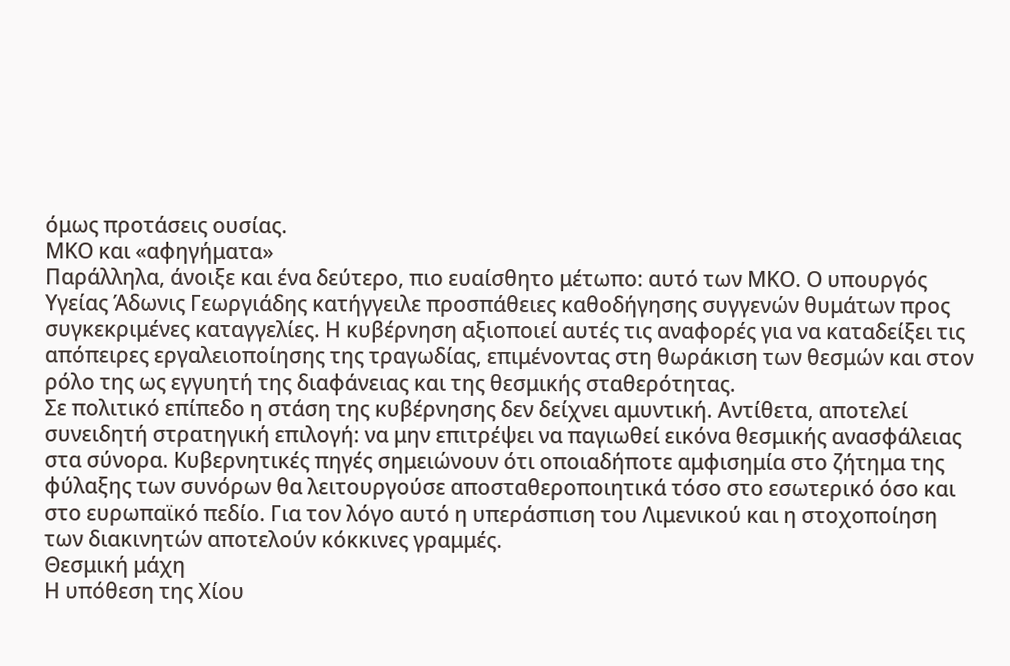όμως προτάσεις ουσίας.
ΜΚΟ και «αφηγήματα»
Παράλληλα, άνοιξε και ένα δεύτερο, πιο ευαίσθητο μέτωπο: αυτό των ΜΚΟ. Ο υπουργός Υγείας Άδωνις Γεωργιάδης κατήγγειλε προσπάθειες καθοδήγησης συγγενών θυμάτων προς συγκεκριμένες καταγγελίες. Η κυβέρνηση αξιοποιεί αυτές τις αναφορές για να καταδείξει τις απόπειρες εργαλειοποίησης της τραγωδίας, επιμένοντας στη θωράκιση των θεσμών και στον ρόλο της ως εγγυητή της διαφάνειας και της θεσμικής σταθερότητας.
Σε πολιτικό επίπεδο η στάση της κυβέρνησης δεν δείχνει αμυντική. Αντίθετα, αποτελεί συνειδητή στρατηγική επιλογή: να μην επιτρέψει να παγιωθεί εικόνα θεσμικής ανασφάλειας στα σύνορα. Κυβερνητικές πηγές σημειώνουν ότι οποιαδήποτε αμφισημία στο ζήτημα της φύλαξης των συνόρων θα λειτουργούσε αποσταθεροποιητικά τόσο στο εσωτερικό όσο και στο ευρωπαϊκό πεδίο. Για τον λόγο αυτό η υπεράσπιση του Λιμενικού και η στοχοποίηση των διακινητών αποτελούν κόκκινες γραμμές.
Θεσμική μάχη
Η υπόθεση της Χίου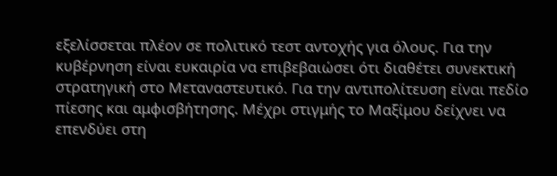εξελίσσεται πλέον σε πολιτικό τεστ αντοχής για όλους. Για την κυβέρνηση είναι ευκαιρία να επιβεβαιώσει ότι διαθέτει συνεκτική στρατηγική στο Μεταναστευτικό. Για την αντιπολίτευση είναι πεδίο πίεσης και αμφισβήτησης. Μέχρι στιγμής το Μαξίμου δείχνει να επενδύει στη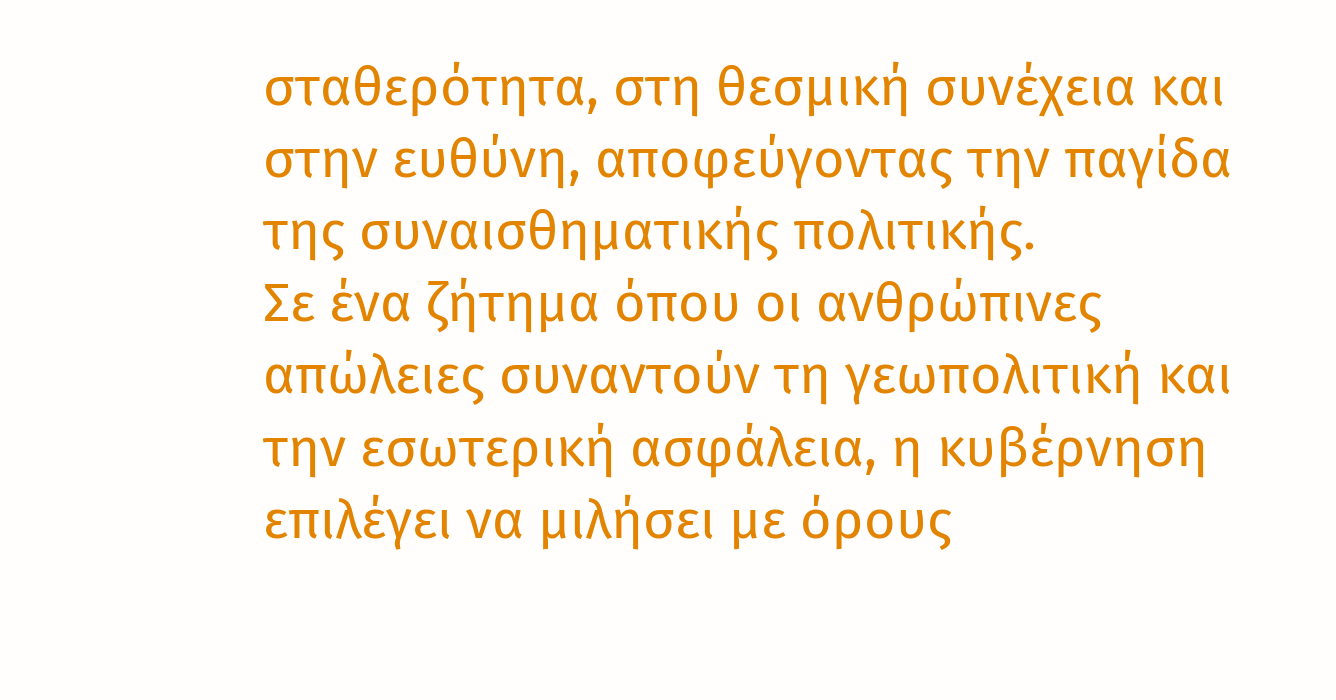σταθερότητα, στη θεσμική συνέχεια και στην ευθύνη, αποφεύγοντας την παγίδα της συναισθηματικής πολιτικής.
Σε ένα ζήτημα όπου οι ανθρώπινες απώλειες συναντούν τη γεωπολιτική και την εσωτερική ασφάλεια, η κυβέρνηση επιλέγει να μιλήσει με όρους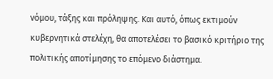νόμου, τάξης και πρόληψης. Και αυτό, όπως εκτιμούν κυβερνητικά στελέχη, θα αποτελέσει το βασικό κριτήριο της πολιτικής αποτίμησης το επόμενο διάστημα.